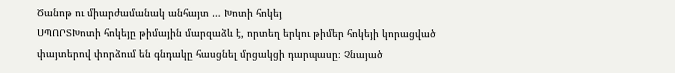Ծանոթ ու միարժամանակ անհայտ … Խոտի հոկեյ
ՍՊՈՐՏԽոտի հոկեյը թիմային մարզաձև է, որտեղ երկու թիմեր հոկեյի կորացված փայտերով փորձում են գնդակը հասցնել մրցակցի դարպասը։ Չնայած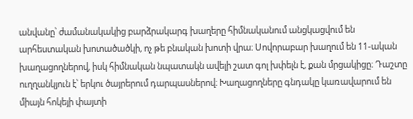անվանը՝ ժամանակակից բարձրակարգ խաղերը հիմնականում անցկացվում են արհեստական խոտածածկի, ոչ թե բնական խոտի վրա։ Սովորաբար խաղում են 11-ական խաղացողներով, իսկ հիմնական նպատակն ավելի շատ գոլ խփելն է, քան մրցակիցը։ Դաշտը ուղղանկյուն է՝ երկու ծայրերում դարպասներով։ Խաղացողները գնդակը կառավարում են միայն հոկեյի փայտի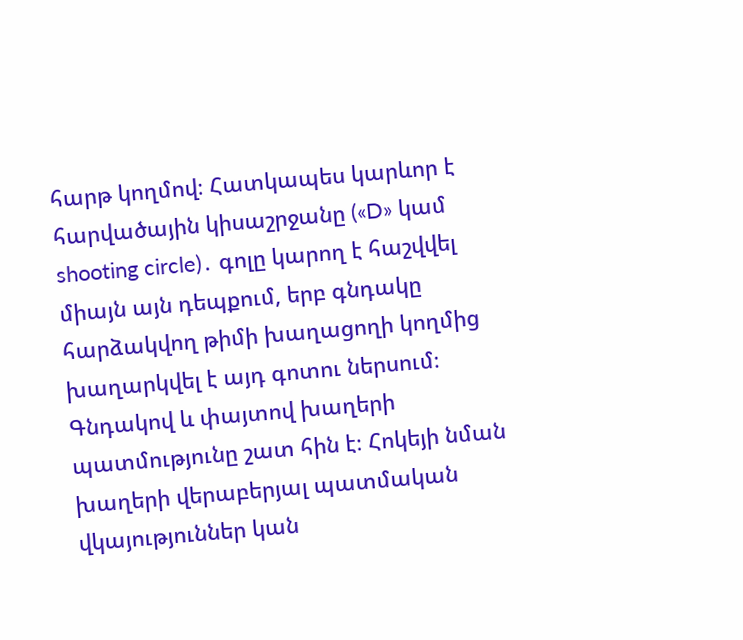հարթ կողմով։ Հատկապես կարևոր է հարվածային կիսաշրջանը («D» կամ shooting circle)․ գոլը կարող է հաշվվել միայն այն դեպքում, երբ գնդակը հարձակվող թիմի խաղացողի կողմից խաղարկվել է այդ գոտու ներսում։
Գնդակով և փայտով խաղերի պատմությունը շատ հին է։ Հոկեյի նման խաղերի վերաբերյալ պատմական վկայություններ կան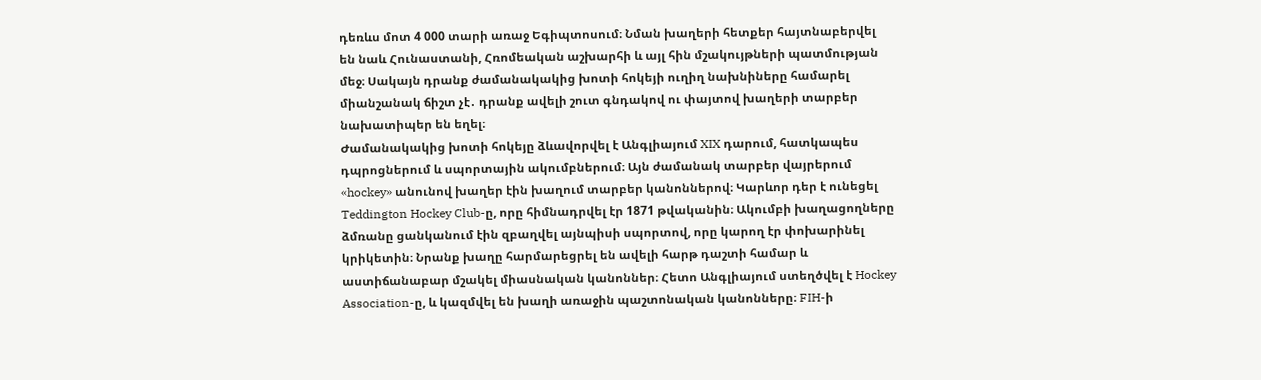դեռևս մոտ 4 000 տարի առաջ Եգիպտոսում։ Նման խաղերի հետքեր հայտնաբերվել են նաև Հունաստանի, Հռոմեական աշխարհի և այլ հին մշակույթների պատմության մեջ։ Սակայն դրանք ժամանակակից խոտի հոկեյի ուղիղ նախնիները համարել միանշանակ ճիշտ չէ․ դրանք ավելի շուտ գնդակով ու փայտով խաղերի տարբեր նախատիպեր են եղել։
Ժամանակակից խոտի հոկեյը ձևավորվել է Անգլիայում XIX դարում, հատկապես դպրոցներում և սպորտային ակումբներում։ Այն ժամանակ տարբեր վայրերում «hockey» անունով խաղեր էին խաղում տարբեր կանոններով։ Կարևոր դեր է ունեցել Teddington Hockey Club-ը, որը հիմնադրվել էր 1871 թվականին։ Ակումբի խաղացողները ձմռանը ցանկանում էին զբաղվել այնպիսի սպորտով, որը կարող էր փոխարինել կրիկետին։ Նրանք խաղը հարմարեցրել են ավելի հարթ դաշտի համար և աստիճանաբար մշակել միասնական կանոններ։ Հետո Անգլիայում ստեղծվել է Hockey Association-ը, և կազմվել են խաղի առաջին պաշտոնական կանոնները։ FIH-ի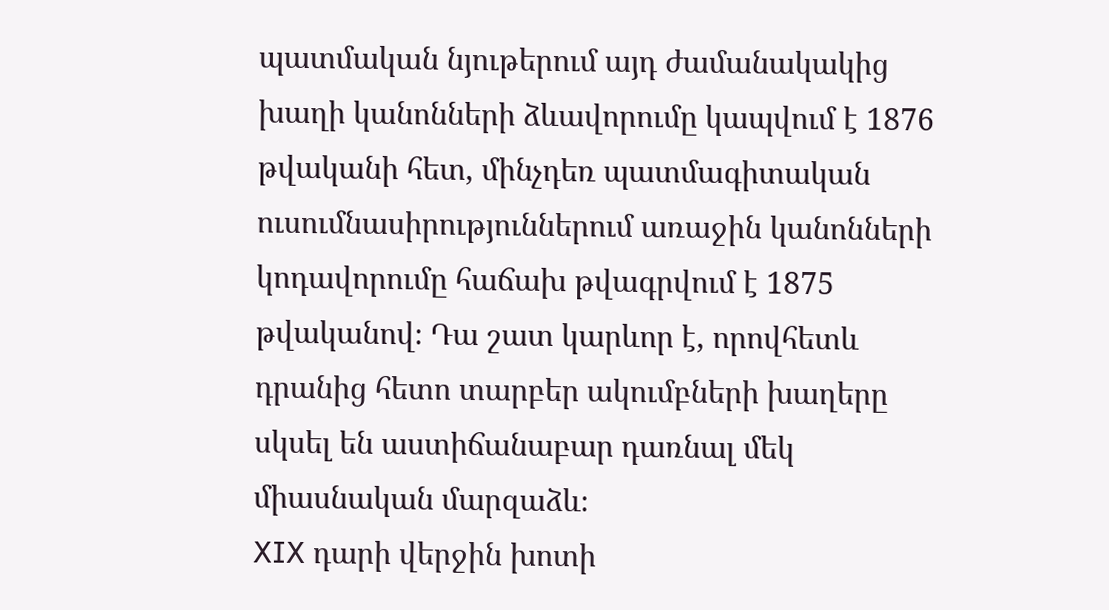պատմական նյութերում այդ ժամանակակից խաղի կանոնների ձևավորումը կապվում է 1876 թվականի հետ, մինչդեռ պատմագիտական ուսումնասիրություններում առաջին կանոնների կոդավորումը հաճախ թվագրվում է 1875 թվականով։ Դա շատ կարևոր է, որովհետև դրանից հետո տարբեր ակումբների խաղերը սկսել են աստիճանաբար դառնալ մեկ միասնական մարզաձև։
XIX դարի վերջին խոտի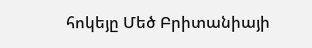հոկեյը Մեծ Բրիտանիայի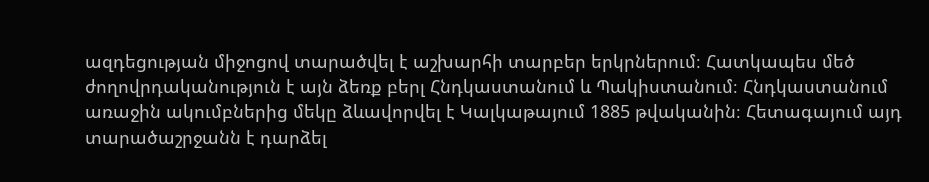ազդեցության միջոցով տարածվել է աշխարհի տարբեր երկրներում։ Հատկապես մեծ ժողովրդականություն է այն ձեռք բերլ Հնդկաստանում և Պակիստանում։ Հնդկաստանում առաջին ակումբներից մեկը ձևավորվել է Կալկաթայում 1885 թվականին։ Հետագայում այդ տարածաշրջանն է դարձել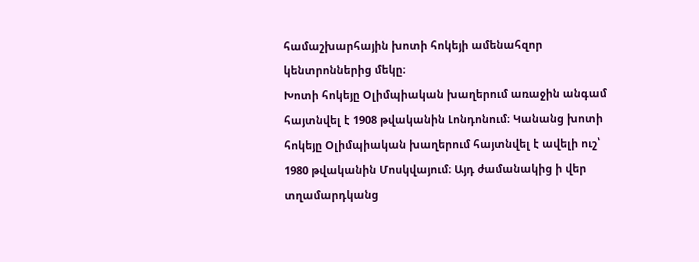համաշխարհային խոտի հոկեյի ամենահզոր կենտրոններից մեկը։
Խոտի հոկեյը Օլիմպիական խաղերում առաջին անգամ հայտնվել է 1908 թվականին Լոնդոնում։ Կանանց խոտի հոկեյը Օլիմպիական խաղերում հայտնվել է ավելի ուշ՝ 1980 թվականին Մոսկվայում։ Այդ ժամանակից ի վեր տղամարդկանց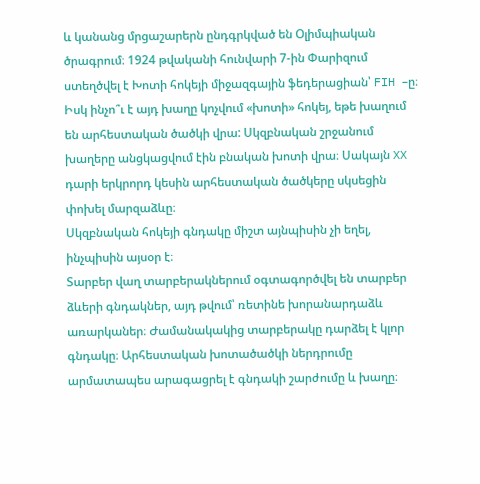և կանանց մրցաշարերն ընդգրկված են Օլիմպիական ծրագրում։ 1924 թվականի հունվարի 7-ին Փարիզում ստեղծվել է Խոտի հոկեյի միջազգային ֆեդերացիան՝ FIH –ը։
Իսկ ինչո՞ւ է այդ խաղը կոչվում «խոտի» հոկեյ, եթե խաղում են արհեստական ծածկի վրա: Սկզբնական շրջանում խաղերը անցկացվում էին բնական խոտի վրա։ Սակայն XX դարի երկրորդ կեսին արհեստական ծածկերը սկսեցին փոխել մարզաձևը։
Սկզբնական հոկեյի գնդակը միշտ այնպիսին չի եղել, ինչպիսին այսօր է։
Տարբեր վաղ տարբերակներում օգտագործվել են տարբեր ձևերի գնդակներ, այդ թվում՝ ռետինե խորանարդաձև առարկաներ։ Ժամանակակից տարբերակը դարձել է կլոր գնդակը։ Արհեստական խոտածածկի ներդրումը արմատապես արագացրել է գնդակի շարժումը և խաղը։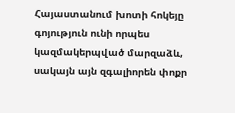Հայաստանում խոտի հոկեյը գոյություն ունի որպես կազմակերպված մարզաձև, սակայն այն զգալիորեն փոքր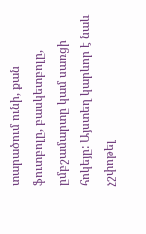տարածում ունի, քան ֆուտբոլը, բասկետբոլը, ըմբշամարտը կամ սառցի հոկեյը: Այստեղ կարևոր է նաև չշփոթել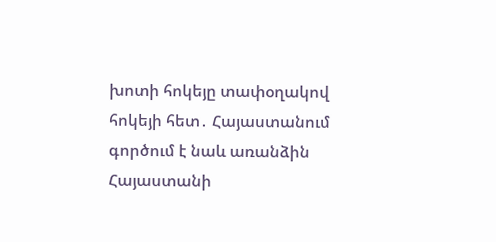խոտի հոկեյը տափօղակով հոկեյի հետ․ Հայաստանում գործում է նաև առանձին Հայաստանի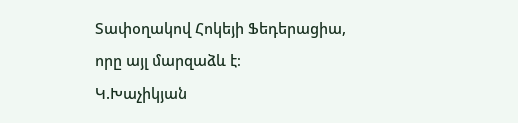Տափօղակով Հոկեյի Ֆեդերացիա, որը այլ մարզաձև է։
Կ.Խաչիկյան